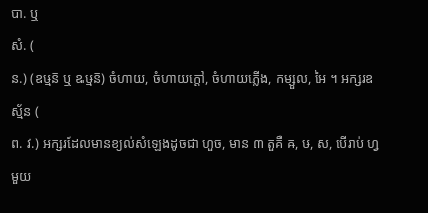បា. ឬ
សំ. (
ន.) (ឧឞ្មន៑ ឬ ឩឞ្មន៑) ចំហាយ, ចំហាយក្ដៅ, ចំហាយភ្លើង, កម្សួល, អៃ ។ អក្សរឧស្ម័ន (
ព. វ.) អក្សរដែលមានខ្យល់សំឡេងដូចជា ហួច, មាន ៣ តួគឺ ឝ, ឞ, ស, បើរាប់ ហ្វ មួយ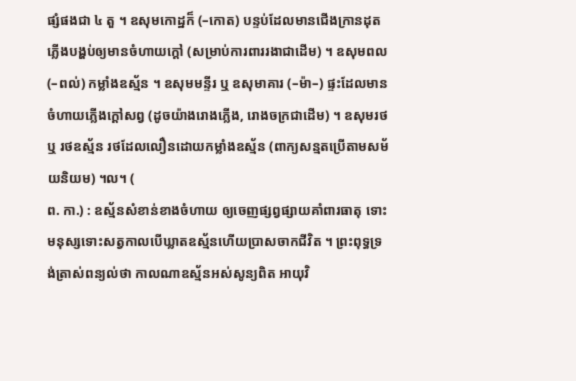ផ្សំផងជា ៤ តួ ។ ឧសុមកោដ្ឋក៏ (–កោត) បន្ទប់ដែលមានជើងក្រានដុតភ្លើងបង្ហប់ឲ្យមានចំហាយក្ដៅ (សម្រាប់ការពាររងាជាដើម) ។ ឧសុមពល (–ពល់) កម្លាំងឧស្ម័ន ។ ឧសុមមន្ទីរ ឬ ឧសុមាគារ (–ម៉ា–) ផ្ទះដែលមានចំហាយភ្លើងក្ដៅសព្វ (ដូចយ៉ាងរោងភ្លើង, រោងចក្រជាដើម) ។ ឧសុមរថ ឬ រថឧស្ម័ន រថដែលលឿនដោយកម្លាំងឧស្ម័ន (ពាក្យសន្មតប្រើតាមសម័យនិយម) ។ល។ (
ព. កា.) : ឧស្ម័នសំខាន់ខាងចំហាយ ឲ្យចេញផ្សព្វផ្សាយគាំពារធាតុ ទោះមនុស្សទោះសត្វកាលបើឃ្លាតឧស្ម័នហើយប្រាសចាកជីវិត ។ ព្រះពុទ្ធទ្រង់ត្រាស់ពន្យល់ថា កាលណាឧស្ម័នអស់សូន្យពិត អាយុវិ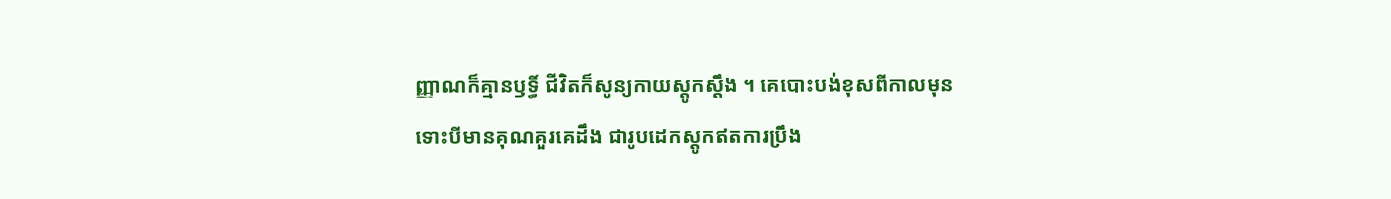ញ្ញាណក៏គ្មានឫទ្ធិ៍ ជីវិតក៏សូន្យកាយស្តូកស្ដឹង ។ គេបោះបង់ខុសពីកាលមុន ទោះបីមានគុណគួរគេដឹង ជារូបដេកស្តូកឥតការប្រឹង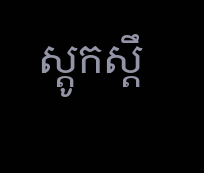ស្តូកស្តឹ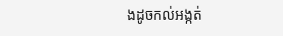ងដូចកល់អង្កត់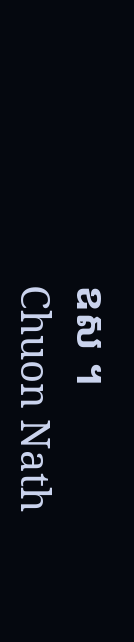ឧស ។
Chuon Nath